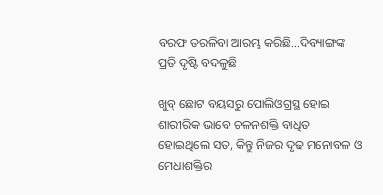ବରଫ ତରଳିବା ଆରମ୍ଭ କରିଛି…ଦିବ୍ୟାଙ୍ଗଙ୍କ ପ୍ରତି ଦୃଷ୍ଟି ବଦଳୁଛି

ଖୁବ୍ ଛୋଟ ବୟସରୁ ପୋଲିଓଗ୍ରସ୍ଥ ହୋଇ ଶାରୀରିକ ଭାବେ ଚଳନଶକ୍ତି ବାଧିତ ହୋଇଥିଲେ ସତ, କିନ୍ତୁ ନିଜର ଦୃଢ ମନୋବଳ ଓ ମେଧାଶକ୍ତିର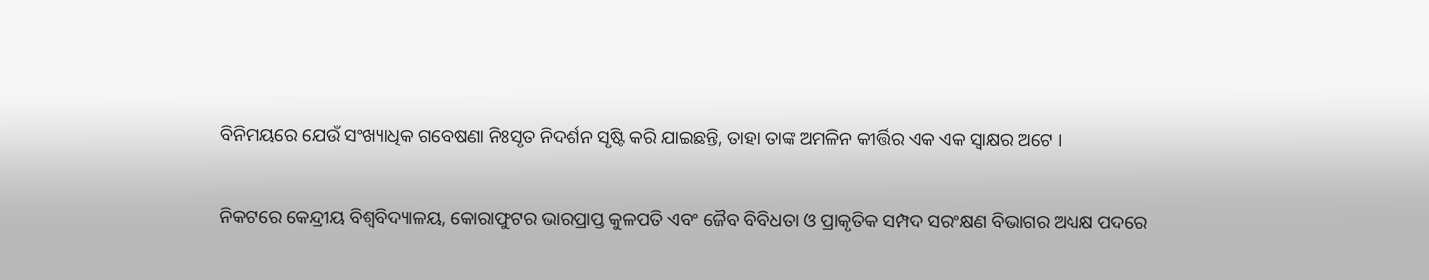ବିନିମୟରେ ଯେଉଁ ସଂଖ୍ୟାଧିକ ଗବେଷଣା ନିଃସୃତ ନିଦର୍ଶନ ସୃଷ୍ଟି କରି ଯାଇଛନ୍ତି, ତାହା ତାଙ୍କ ଅମଳିନ କୀର୍ତ୍ତିର ଏକ ଏକ ସ୍ଵାକ୍ଷର ଅଟେ ।

ନିକଟରେ କେନ୍ଦ୍ରୀୟ ବିଶ୍ବବିଦ୍ୟାଳୟ, କୋରାଫୁଟର ଭାରପ୍ରାପ୍ତ କୁଳପତି ଏବଂ ଜୈବ ବିବିଧତା ଓ ପ୍ରାକୃତିକ ସମ୍ପଦ ସରଂକ୍ଷଣ ବିଭାଗର ଅଧ୍ୟକ୍ଷ ପଦରେ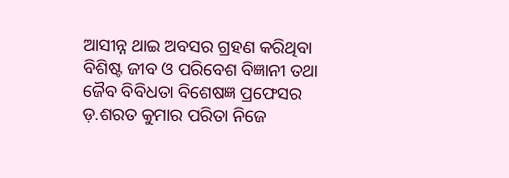ଆସୀନ୍ନ ଥାଇ ଅବସର ଗ୍ରହଣ କରିଥିବା ବିଶିଷ୍ଟ ଜୀବ ଓ ପରିବେଶ ବିଜ୍ଞାନୀ ତଥା ଜୈବ ବିବିଧତା ବିଶେଷଜ୍ଞ ପ୍ରଫେସର ଡ଼.ଶରତ କୁମାର ପରିତା ନିଜେ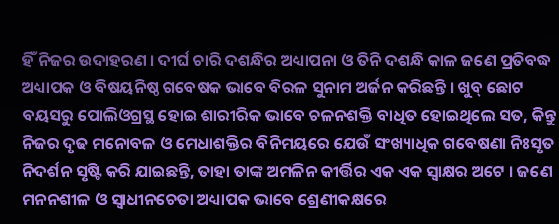ହିଁ ନିଜର ଉଦାହରଣ । ଦୀର୍ଘ ଚାରି ଦଶନ୍ଧିର ଅଧ୍ୟାପନା ଓ ତିନି ଦଶନ୍ଧି କାଳ ଜଣେ ପ୍ରତିବଦ୍ଧ ଅଧ୍ୟାପକ ଓ ବିଷୟନିଷ୍ଠ ଗବେଷକ ଭାବେ ବିରଳ ସୁନାମ ଅର୍ଜନ କରିଛନ୍ତି । ଖୁବ୍ ଛୋଟ ବୟସରୁ ପୋଲିଓଗ୍ରସ୍ଥ ହୋଇ ଶାରୀରିକ ଭାବେ ଚଳନଶକ୍ତି ବାଧିତ ହୋଇଥିଲେ ସତ, କିନ୍ତୁ ନିଜର ଦୃଢ ମନୋବଳ ଓ ମେଧାଶକ୍ତିର ବିନିମୟରେ ଯେଉଁ ସଂଖ୍ୟାଧିକ ଗବେଷଣା ନିଃସୃତ ନିଦର୍ଶନ ସୃଷ୍ଟି କରି ଯାଇଛନ୍ତି, ତାହା ତାଙ୍କ ଅମଳିନ କୀର୍ତ୍ତିର ଏକ ଏକ ସ୍ଵାକ୍ଷର ଅଟେ । ଜଣେ ମନନଶୀଳ ଓ ସ୍ୱାଧୀନଚେତା ଅଧ୍ୟାପକ ଭାବେ ଶ୍ରେଣୀକକ୍ଷରେ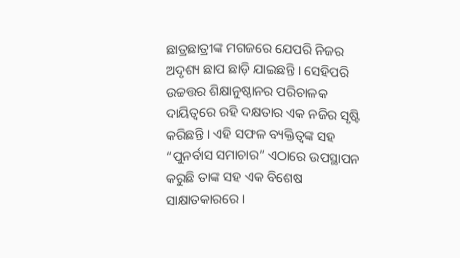ଛାତ୍ରଛାତ୍ରୀଙ୍କ ମଗଜରେ ଯେପରି ନିଜର ଅଦୃଶ୍ୟ ଛାପ ଛାଡ଼ି ଯାଇଛନ୍ତି । ସେହିପରି ଉଚ୍ଚତ୍ତର ଶିକ୍ଷାନୁଷ୍ଠାନର ପରିଚାଳକ ଦାୟିତ୍ୱରେ ରହି ଦକ୍ଷତାର ଏକ ନଜିର ସୃଷ୍ଟି କରିଛନ୍ତି । ଏହି ସଫଳ ବ୍ୟକ୍ତିତ୍ବଙ୍କ ସହ “ପୁନର୍ବାସ ସମାଚାର” ଏଠାରେ ଉପସ୍ଥାପନ କରୁଛି ତାଙ୍କ ସହ ଏକ ବିଶେଷ ସାକ୍ଷାତକାରରେ ।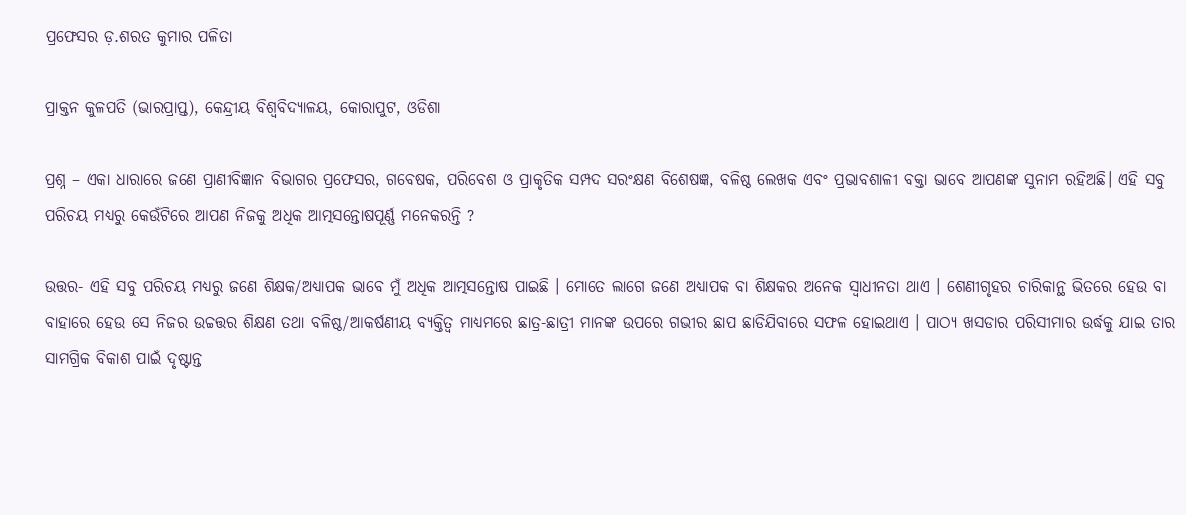ପ୍ରଫେସର ଡ଼.ଶରତ କୁମାର ପଳିତା

ପ୍ରାକ୍ତନ କୁଳପତି (ଭାରପ୍ରାପ୍ତ), କେନ୍ଦ୍ରୀୟ ବିଶ୍ୱବିଦ୍ୟାଳୟ, କୋରାପୁଟ, ଓଡିଶା

ପ୍ରଶ୍ନ – ଏକା ଧାରାରେ ଜଣେ ପ୍ରାଣୀବିଜ୍ଞାନ ବିଭାଗର ପ୍ରଫେସର, ଗବେଷକ, ପରିବେଶ ଓ ପ୍ରାକୃତିକ ସମ୍ପଦ ସରଂକ୍ଷଣ ବିଶେଷଜ୍ଞ, ବଳିଷ୍ଠ ଲେଖକ ଏବଂ ପ୍ରଭାବଶାଳୀ ବକ୍ତା ଭାବେ ଆପଣଙ୍କ ସୁନାମ ରହିଅଛି। ଏହି ସବୁ ପରିଚୟ ମଧ୍ୟରୁ କେଉଁଟିରେ ଆପଣ ନିଜକୁ ଅଧିକ ଆତ୍ମସନ୍ତୋଷପୂର୍ଣ୍ଣ ମନେକରନ୍ତି ?

ଉତ୍ତର- ଏହି ସବୁ ପରିଚୟ ମଧ୍ୟରୁ ଜଣେ ଶିକ୍ଷକ/ଅଧ୍ୟାପକ ଭାବେ ମୁଁ ଅଧିକ ଆତ୍ମସନ୍ତୋଷ ପାଇଛି । ମୋତେ ଲାଗେ ଜଣେ ଅଧ୍ୟାପକ ବା ଶିକ୍ଷକର ଅନେକ ସ୍ଵାଧୀନତା ଥାଏ । ଶେଣୀଗୃହର ଚାରିକାନ୍ଥ ଭିତରେ ହେଉ ବା ବାହାରେ ହେଉ ସେ ନିଜର ଉଚ୍ଚତ୍ତର ଶିକ୍ଷଣ ତଥା ବଳିଷ୍ଠ/ଆକର୍ଷଣୀୟ ବ୍ୟକ୍ତିତ୍ଵ ମାଧ୍ୟମରେ ଛାତ୍ର-ଛାତ୍ରୀ ମାନଙ୍କ ଉପରେ ଗଭୀର ଛାପ ଛାଡିଯିବାରେ ସଫଳ ହୋଇଥାଏ । ପାଠ୍ୟ ଖସଡାର ପରିସୀମାର ଉର୍ଦ୍ଧକୁ ଯାଇ ତାର ସାମଗ୍ରିକ ବିକାଶ ପାଇଁ ଦୃଷ୍ଟାନ୍ତ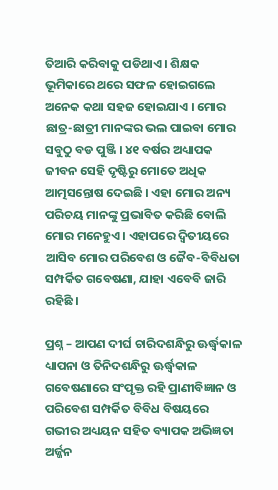ତିଆରି କରିବାକୁ ପଡିଥାଏ । ଶିକ୍ଷକ ଭୂମିକାରେ ଥରେ ସଫଳ ହୋଇଗଲେ ଅନେକ କଥା ସହଜ ହୋଇଯାଏ । ମୋର ଛାତ୍ର-ଛାତ୍ରୀ ମାନଙ୍କର ଭଲ ପାଇବା ମୋର ସବୁଠୁ ବଡ ପୁଞ୍ଜି । ୪୧ ବର୍ଷର ଅଧ୍ୟାପକ ଜୀବନ ସେହି ଦୃଷ୍ଟିରୁ ମୋତେ ଅଧିକ ଆତ୍ମସନ୍ତୋଷ ଦେଇଛି । ଏହା ମୋର ଅନ୍ୟ ପରିଚୟ ମାନଙ୍କୁ ପ୍ରଭାବିତ କରିଛି ବୋଲି ମୋର ମନେହୁଏ । ଏହାପରେ ଦ୍ୱିତୀୟରେ ଆସିବ ମୋର ପରିବେଶ ଓ ଜୈବ-ବିବିଧତା ସମ୍ପର୍କିତ ଗବେଷଣା, ଯାହା ଏବେବି ଜାରି ରହିଛି ।

ପ୍ରଶ୍ନ – ଆପଣ ଦୀର୍ଘ ଚାରିଦଶନ୍ଧିରୁ ଊର୍ଦ୍ଧ୍ଵକାଳ ଧ୍ୟାପନା ଓ ତିନିଦଶନ୍ଧିରୁ ଊର୍ଦ୍ଧ୍ଵକାଳ ଗବେଷଣାରେ ସଂପୃକ୍ତ ରହି ପ୍ରାଣୀବିଜ୍ଞାନ ଓ ପରିବେଶ ସମ୍ପର୍କିତ ବିବିଧ ବିଷୟରେ ଗଭୀର ଅଧ୍ୟୟନ ସହିତ ବ୍ୟାପକ ଅଭିଜ୍ଞତା ଅର୍ଜ୍ଜନ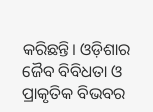କରିଛନ୍ତି। ଓଡ଼ିଶାର ଜୈବ ବିବିଧତା ଓ ପ୍ରାକୃତିକ ବିଭବର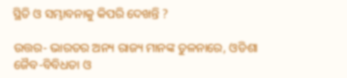ସ୍ଥିତି ଓ ସମ୍ଭାବନାକୁ କିପରି ଦେଖନ୍ତି ?

ଉତ୍ତର- ଭାରତର ଅନ୍ୟ ରାଜ୍ୟ ମାନଙ୍କ ତୁଳନାରେ, ଓଡିଶା ଜୈବ-ବିବିଧତା ଓ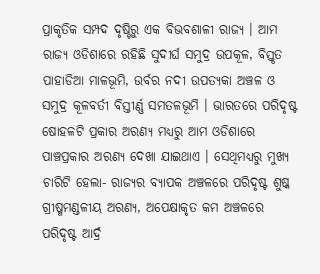ପ୍ରାକୃତିକ ସମ୍ପଦ ଦୃଷ୍ଟିରୁ ଏକ ବିଭବଶାଳୀ ରାଜ୍ୟ । ଆମ ରାଜ୍ୟ ଓଡିଶାରେ ରହିଛି ସୁଦୀର୍ଘ ସମୁଦ୍ର ଉପକୂଳ, ବିସ୍ତୃତ ପାହାଡିଆ ମାଳଭୂମି, ଉର୍ବର ନଦୀ ଉପତ୍ୟକା ଅଞ୍ଚଳ ଓ ସମୁଦ୍ର କୂଳବର୍ତୀ ବିସ୍ତୀର୍ଣ୍ଣ ସମତଳଭୂମି । ଭାରତରେ ପରିଦୃଷ୍ଟ ଷୋହଳଟି ପ୍ରକାର ଅରଣ୍ୟ ମଧ୍ୟରୁ ଆମ ଓଡିଶାରେ ପାଞ୍ଚପ୍ରକାର ଅରଣ୍ୟ ଦେଖା ଯାଇଥାଏ । ସେଥିମଧ୍ୟରୁ ମୁଖ୍ୟ ଚାରିଟି ହେଲା- ରାଜ୍ୟର ବ୍ୟାପକ ଅଞ୍ଚଳରେ ପରିଦୃଷ୍ଟ ଶୁଷ୍କ ଗ୍ରୀଷ୍ମମଣ୍ଡଳୀୟ ଅରଣ୍ୟ, ଅପେକ୍ଷାକୃତ କମ ଅଞ୍ଚଳରେ ପରିଦୃଷ୍ଟ ଆର୍ଦ୍ର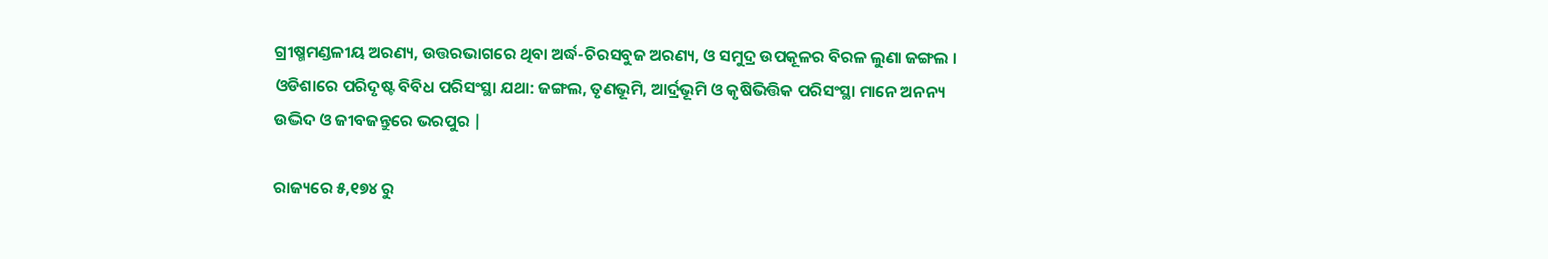ଗ୍ରୀଷ୍ମମଣ୍ଡଳୀୟ ଅରଣ୍ୟ, ଉତ୍ତରଭାଗରେ ଥିବା ଅର୍ଦ୍ଧ-ଚିରସବୁଜ ଅରଣ୍ୟ, ଓ ସମୁଦ୍ର ଉପକୂଳର ବିରଳ ଲୁଣା ଜଙ୍ଗଲ । ଓଡିଶାରେ ପରିଦୃଷ୍ଟ ବିବିଧ ପରିସଂସ୍ଥା ଯଥା: ଜଙ୍ଗଲ, ତୃଣଭୂମି, ଆର୍ଦ୍ରଭୂମି ଓ କୃଷିଭିତ୍ତିକ ପରିସଂସ୍ଥା ମାନେ ଅନନ୍ୟ ଉଦ୍ଭିଦ ଓ ଜୀବଜନ୍ତୁରେ ଭରପୁର |

ରାଜ୍ୟରେ ୫,୧୭୪ ରୁ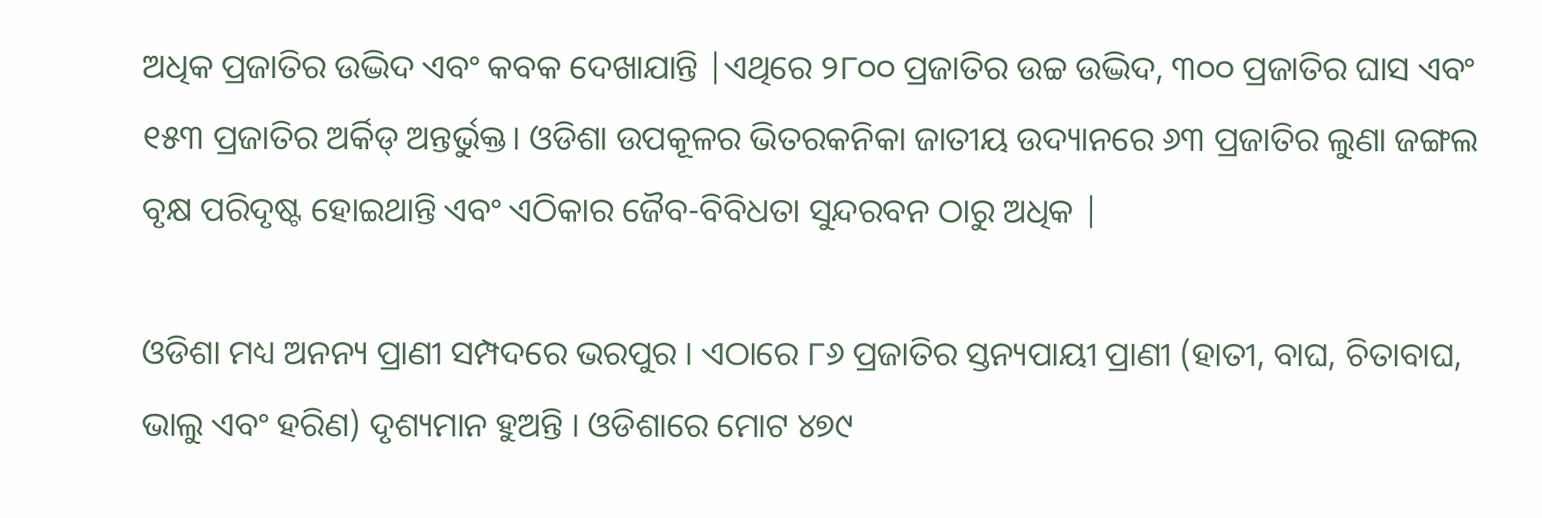ଅଧିକ ପ୍ରଜାତିର ଉଦ୍ଭିଦ ଏବଂ କବକ ଦେଖାଯାନ୍ତି |ଏଥିରେ ୨୮୦୦ ପ୍ରଜାତିର ଉଚ୍ଚ ଉଦ୍ଭିଦ, ୩୦୦ ପ୍ରଜାତିର ଘାସ ଏବଂ ୧୫୩ ପ୍ରଜାତିର ଅର୍କିଡ୍ ଅନ୍ତର୍ଭୁକ୍ତ। ଓଡିଶା ଉପକୂଳର ଭିତରକନିକା ଜାତୀୟ ଉଦ୍ୟାନରେ ୬୩ ପ୍ରଜାତିର ଲୁଣା ଜଙ୍ଗଲ ବୃକ୍ଷ ପରିଦୃଷ୍ଟ ହୋଇଥାନ୍ତି ଏବଂ ଏଠିକାର ଜୈବ-ବିବିଧତା ସୁନ୍ଦରବନ ଠାରୁ ଅଧିକ |

ଓଡିଶା ମଧ୍ୟ ଅନନ୍ୟ ପ୍ରାଣୀ ସମ୍ପଦରେ ଭରପୁର । ଏଠାରେ ୮୬ ପ୍ରଜାତିର ସ୍ତନ୍ୟପାୟୀ ପ୍ରାଣୀ (ହାତୀ, ବାଘ, ଚିତାବାଘ, ଭାଲୁ ଏବଂ ହରିଣ) ଦୃଶ୍ୟମାନ ହୁଅନ୍ତି । ଓଡିଶାରେ ମୋଟ ୪୭୯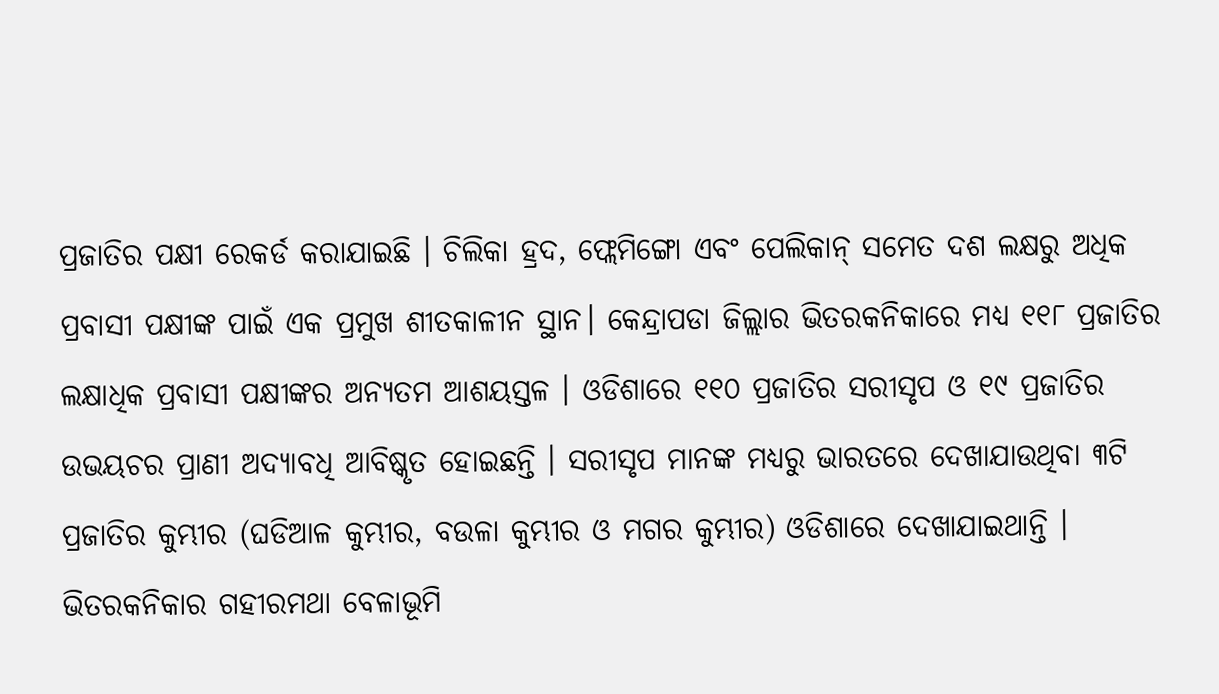ପ୍ରଜାତିର ପକ୍ଷୀ ରେକର୍ଡ କରାଯାଇଛି । ଚିଲିକା ହ୍ରଦ, ଫ୍ଲେମିଙ୍ଗୋ ଏବଂ ପେଲିକାନ୍ ସମେତ ଦଶ ଲକ୍ଷରୁ ଅଧିକ ପ୍ରବାସୀ ପକ୍ଷୀଙ୍କ ପାଇଁ ଏକ ପ୍ରମୁଖ ଶୀତକାଳୀନ ସ୍ଥାନ। କେନ୍ଦ୍ରାପଡା ଜିଲ୍ଲାର ଭିତରକନିକାରେ ମଧ୍ୟ ୧୧୮ ପ୍ରଜାତିର ଲକ୍ଷାଧିକ ପ୍ରବାସୀ ପକ୍ଷୀଙ୍କର ଅନ୍ୟତମ ଆଶୟସ୍ତଳ । ଓଡିଶାରେ ୧୧୦ ପ୍ରଜାତିର ସରୀସୃପ ଓ ୧୯ ପ୍ରଜାତିର ଉଭୟଚର ପ୍ରାଣୀ ଅଦ୍ୟାବଧି ଆବିଷ୍କୃତ ହୋଇଛନ୍ତି । ସରୀସୃପ ମାନଙ୍କ ମଧ୍ୟରୁ ଭାରତରେ ଦେଖାଯାଉଥିବା ୩ଟି ପ୍ରଜାତିର କୁମ୍ଭୀର (ଘଡିଆଳ କୁମ୍ଭୀର, ବଉଳା କୁମ୍ଭୀର ଓ ମଗର କୁମ୍ଭୀର) ଓଡିଶାରେ ଦେଖାଯାଇଥାନ୍ତି । ଭିତରକନିକାର ଗହୀରମଥା ବେଳାଭୂମି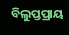ବିଲୁପ୍ତପ୍ରାୟ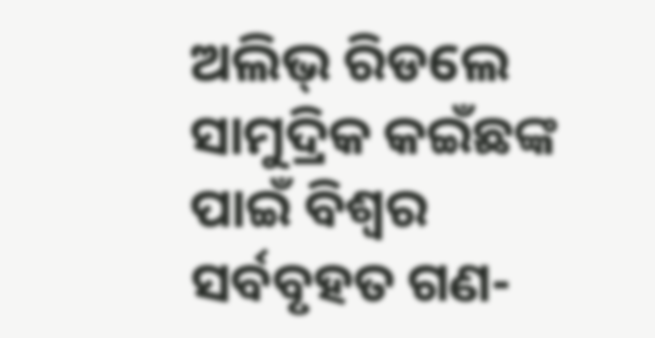ଅଲିଭ୍ ରିଡଲେ ସାମୁଦ୍ରିକ କଇଁଛଙ୍କ ପାଇଁ ବିଶ୍ୱର ସର୍ବବୃହତ ଗଣ-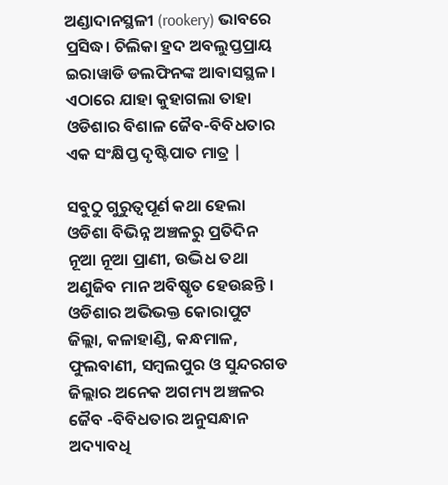ଅଣ୍ଡାଦାନସ୍ଥଳୀ (rookery) ଭାବରେ ପ୍ରସିଦ୍ଧ। ଚିଲିକା ହ୍ରଦ ଅବଲୁପ୍ତପ୍ରାୟ ଇରାୱାଡି ଡଲଫିନଙ୍କ ଆବାସସ୍ଥଳ। ଏଠାରେ ଯାହା କୁହାଗଲା ତାହା ଓଡିଶାର ବିଶାଳ ଜୈବ-ବିବିଧତାର ଏକ ସଂକ୍ଷିପ୍ତ ଦୃଷ୍ଟିପାତ ମାତ୍ର |

ସବୁଠୁ ଗୁରୁତ୍ୱପୂର୍ଣ କଥା ହେଲା ଓଡିଶା ବିଭିନ୍ନ ଅଞ୍ଚଳରୁ ପ୍ରତିଦିନ ନୂଆ ନୂଆ ପ୍ରାଣୀ, ଉଦ୍ଭିଧ ତଥା ଅଣୁଜିବ ମାନ ଅବିଷ୍କୃତ ହେଉଛନ୍ତି । ଓଡିଶାର ଅଭିଭକ୍ତ କୋରାପୁଟ ଜିଲ୍ଲା, କଳାହାଣ୍ଡି, କନ୍ଧମାଳ, ଫୁଲବାଣୀ, ସମ୍ବଲପୁର ଓ ସୁନ୍ଦରଗଡ ଜିଲ୍ଲାର ଅନେକ ଅଗମ୍ୟ ଅଞ୍ଚଳର ଜୈବ -ବିବିଧତାର ଅନୁସନ୍ଧାନ ଅଦ୍ୟାବଧି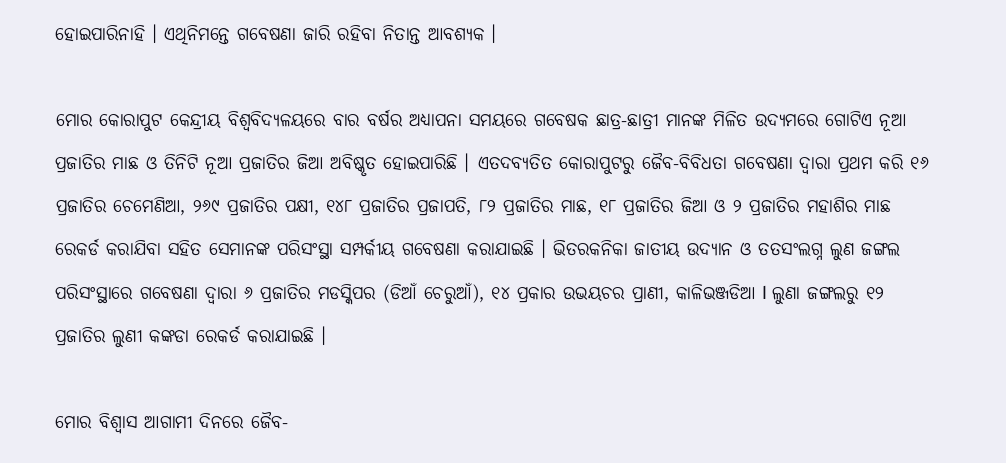ହୋଇପାରିନାହି । ଏଥିନିମନ୍ତେ ଗବେଷଣା ଜାରି ରହିବା ନିତାନ୍ତ ଆବଶ୍ୟକ ।

ମୋର କୋରାପୁଟ କେନ୍ଦ୍ରୀୟ ବିଶ୍ଵବିଦ୍ୟଳୟରେ ବାର ବର୍ଷର ଅଧ୍ୟାପନା ସମୟରେ ଗବେଷକ ଛାତ୍ର-ଛାତ୍ରୀ ମାନଙ୍କ ମିଳିତ ଉଦ୍ୟମରେ ଗୋଟିଏ ନୂଆ ପ୍ରଜାତିର ମାଛ ଓ ତିନିଟି ନୂଆ ପ୍ରଜାତିର ଜିଆ ଅବିଷ୍କୃତ ହୋଇପାରିଛି । ଏତଦବ୍ୟତିତ କୋରାପୁଟରୁ ଜୈବ-ବିବିଧତା ଗବେଷଣା ଦ୍ୱାରା ପ୍ରଥମ କରି ୧୬ ପ୍ରଜାତିର ଚେମେଣିଆ, ୨୬୯ ପ୍ରଜାତିର ପକ୍ଷୀ, ୧୪୮ ପ୍ରଜାତିର ପ୍ରଜାପତି, ୮୨ ପ୍ରଜାତିର ମାଛ, ୧୮ ପ୍ରଜାତିର ଜିଆ ଓ ୨ ପ୍ରଜାତିର ମହାଶିର ମାଛ ରେକର୍ଡ କରାଯିବା ସହିତ ସେମାନଙ୍କ ପରିସଂସ୍ଥା ସମ୍ପର୍କୀୟ ଗବେଷଣା କରାଯାଇଛି । ଭିତରକନିକା ଜାତୀୟ ଉଦ୍ୟାନ ଓ ତତସଂଲଗ୍ନ ଲୁଣ ଜଙ୍ଗଲ ପରିସଂସ୍ଥାରେ ଗବେଷଣା ଦ୍ୱାରା ୬ ପ୍ରଜାତିର ମଡସ୍କିପର (ଡିଆଁ ଚେରୁଆଁ), ୧୪ ପ୍ରକାର ଉଭୟଚର ପ୍ରାଣୀ, କାଳିଭଞ୍ଜଡିଆ l ଲୁଣା ଜଙ୍ଗଲରୁ ୧୨ ପ୍ରଜାତିର ଲୁଣୀ କଙ୍କଡା ରେକର୍ଡ କରାଯାଇଛି ।

ମୋର ବିଶ୍ଵାସ ଆଗାମୀ ଦିନରେ ଜୈବ-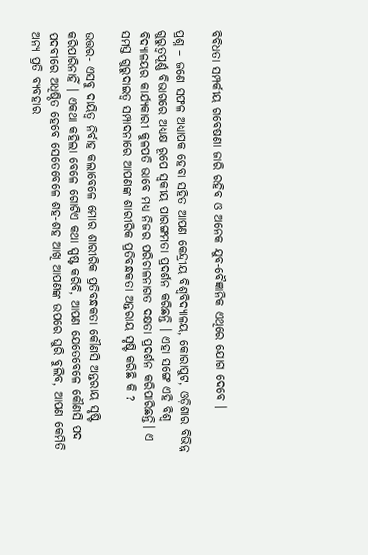ବିବିଧତା ସମ୍ପର୍କୀୟ ଗବେଷଣା ଜାରି ରହିବ ଓ ଅନେକ ଯୁବ-ବୈଜ୍ଞାନିକ ଏଥିରେ ଯୋଗ ଦେବେ ।

ପ୍ରଶ୍ନ – ଜଣେ ସଫଳ ଅଧ୍ୟାପକ ହେବା ସହିତ ଆପଣ କେନ୍ଦ୍ରୀୟ ବିଶ୍ଵବିଦ୍ୟାଳୟ, କୋରାପୁଟ, ଓଡ଼ିଶାର ବିଭିନ୍ନ ଗୁରୁତ୍ୱପୂର୍ଣ୍ଣ ବିଭାଗରେ ଅଧ୍ୟକ୍ଷ ରୂପେ ସ୍ଵକୀୟ ପାରଙ୍ଗମତା ପ୍ରଦର୍ଶନ କରିଛନ୍ତି । ଏହା ସଙ୍ଗେ ଏହି ବିଶ୍ୱ ବିଦ୍ୟାଳୟର କାର୍ଯ୍ୟକାରୀ କୁଳପତି ଭାବେ ମଧ୍ୟ ନିଜର ପରିଚାଳନାଗତ ଦକ୍ଷତା ପ୍ରଦର୍ଶନ କରିପାରିଛନ୍ତି। ଏ ସମସ୍ତ ଗୁରୁଦାଇତ୍ୱ ସମ୍ପାଦନାରେ ଆପଣଙ୍କ ଶାରୀରିକ ପ୍ରତିବନ୍ଧକତା ଅନ୍ତରାୟ ସୃଷ୍ଟି କରିଛି କି ?

ଉତ୍ତର- ଏସବୁ ଦାୟିତ୍ଵ ନିର୍ବାହ କଲାବେଳେ ମୋର ଶାରୀରିକ ପ୍ରତିବନ୍ଧକତା କୌଣସି ଅନ୍ତରାୟ ସୃଷ୍ଟି କରିପାରିନାହିଁ । ଏକଥା କହିଲା ବେଳେ ଗୋଟିଏ କଥା ସ୍ପଷ୍ଟ କରିବି, ଆପଣ ଯେତେବେଳେ କୌଣସି ପଦ ପଦବୀରେ ଅଧିଷ୍ଠିତ ହେବେ ସେତେବେଳେ ଶହ-ଶହ ଆଖି ଆପଣଙ୍କ ଉପରେ ଘୁରି ବୁଲିବ, ଆପଣ କେମିତି ଅନ୍ୟ ପ୍ରତି ବ୍ୟବହାର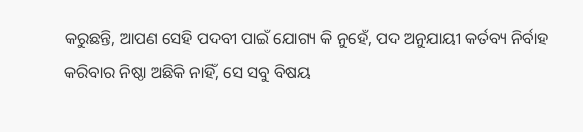କରୁଛନ୍ତି, ଆପଣ ସେହି ପଦବୀ ପାଇଁ ଯୋଗ୍ୟ କି ନୁହେଁ, ପଦ ଅନୁଯାୟୀ କର୍ତବ୍ୟ ନିର୍ବାହ କରିବାର ନିଷ୍ଠା ଅଛିକି ନାହିଁ, ସେ ସବୁ ବିଷୟ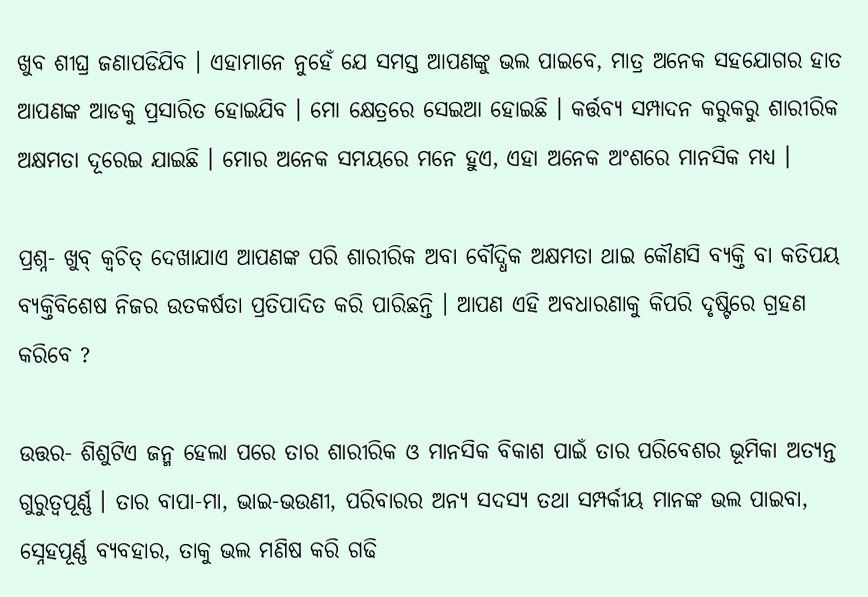ଖୁବ ଶୀଘ୍ର ଜଣାପଡିଯିବ । ଏହାମାନେ ନୁହେଁ ଯେ ସମସ୍ତ ଆପଣଙ୍କୁ ଭଲ ପାଇବେ, ମାତ୍ର ଅନେକ ସହଯୋଗର ହାତ ଆପଣଙ୍କ ଆଡକୁ ପ୍ରସାରିତ ହୋଇଯିବ । ମୋ କ୍ଷେତ୍ରରେ ସେଇଆ ହୋଇଛି । କର୍ତ୍ତବ୍ୟ ସମ୍ପାଦନ କରୁକରୁ ଶାରୀରିକ ଅକ୍ଷମତା ଦୂରେଇ ଯାଇଛି । ମୋର ଅନେକ ସମୟରେ ମନେ ହୁଏ, ଏହା ଅନେକ ଅଂଶରେ ମାନସିକ ମଧ୍ୟ ।

ପ୍ରଶ୍ନ- ଖୁବ୍ କ୍ଵଚିତ୍ ଦେଖାଯାଏ ଆପଣଙ୍କ ପରି ଶାରୀରିକ ଅବା ବୌଦ୍ଧିକ ଅକ୍ଷମତା ଥାଇ କୌଣସି ବ୍ୟକ୍ତି ବା କତିପୟ ବ୍ୟକ୍ତିବିଶେଷ ନିଜର ଉତକର୍ଷତା ପ୍ରତିପାଦିତ କରି ପାରିଛନ୍ତି । ଆପଣ ଏହି ଅବଧାରଣାକୁ କିପରି ଦୃଷ୍ଟିରେ ଗ୍ରହଣ କରିବେ ?

ଉତ୍ତର- ଶିଶୁଟିଏ ଜନ୍ମ ହେଲା ପରେ ତାର ଶାରୀରିକ ଓ ମାନସିକ ବିକାଶ ପାଇଁ ତାର ପରିବେଶର ଭୂମିକା ଅତ୍ୟନ୍ତ ଗୁରୁତ୍ଵପୂର୍ଣ୍ଣ । ତାର ବାପା-ମା, ଭାଇ-ଭଉଣୀ, ପରିବାରର ଅନ୍ୟ ସଦସ୍ୟ ତଥା ସମ୍ପର୍କୀୟ ମାନଙ୍କ ଭଲ ପାଇବା, ସ୍ନେହପୂର୍ଣ୍ଣ ବ୍ୟବହାର, ତାକୁ ଭଲ ମଣିଷ କରି ଗଢି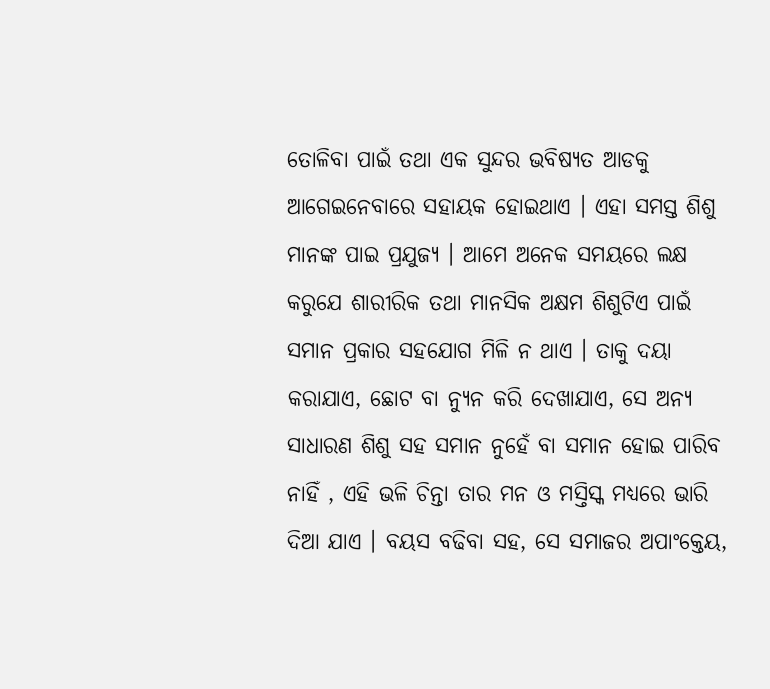ତୋଳିବା ପାଇଁ ତଥା ଏକ ସୁନ୍ଦର ଭବିଷ୍ୟତ ଆଡକୁ ଆଗେଇନେବାରେ ସହାୟକ ହୋଇଥାଏ । ଏହା ସମସ୍ତ ଶିଶୁ ମାନଙ୍କ ପାଇ ପ୍ରଯୁଜ୍ୟ । ଆମେ ଅନେକ ସମୟରେ ଲକ୍ଷ କରୁଯେ ଶାରୀରିକ ତଥା ମାନସିକ ଅକ୍ଷମ ଶିଶୁଟିଏ ପାଇଁ ସମାନ ପ୍ରକାର ସହଯୋଗ ମିଳି ନ ଥାଏ । ତାକୁ ଦୟା କରାଯାଏ, ଛୋଟ ବା ନ୍ୟୁନ କରି ଦେଖାଯାଏ, ସେ ଅନ୍ୟ ସାଧାରଣ ଶିଶୁ ସହ ସମାନ ନୁହେଁ ବା ସମାନ ହୋଇ ପାରିବ ନାହିଁ , ଏହି ଭଳି ଚିନ୍ତା ତାର ମନ ଓ ମସ୍ତିସ୍କ ମଧ୍ୟରେ ଭାରି ଦିଆ ଯାଏ । ବୟସ ବଢିବା ସହ, ସେ ସମାଜର ଅପାଂକ୍ତେୟ,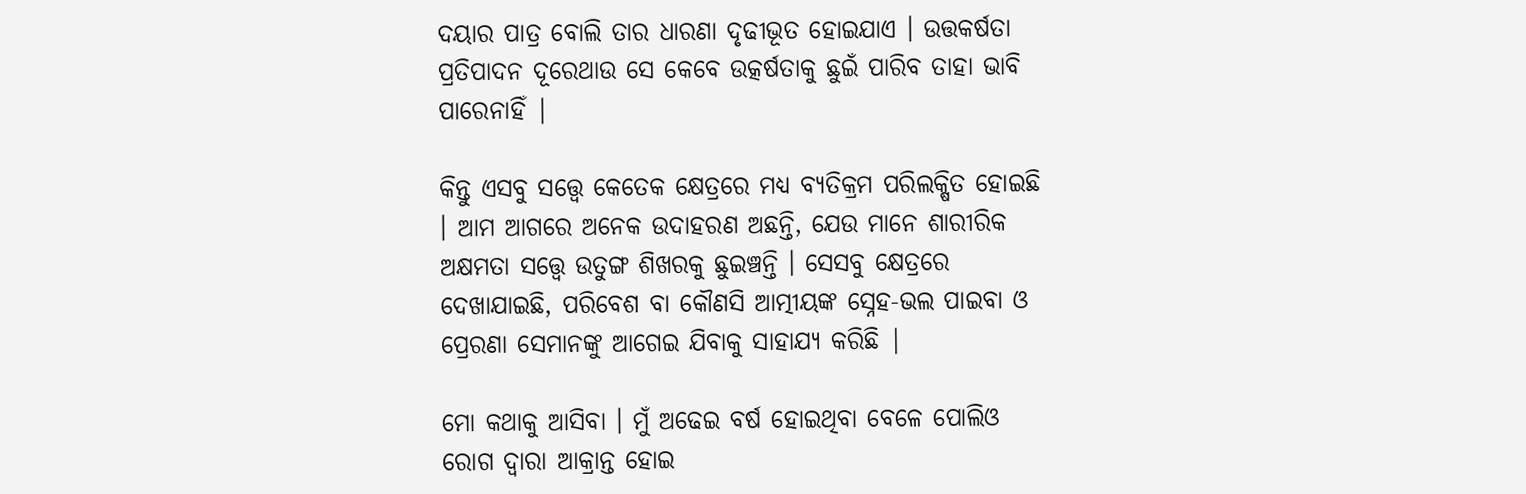ଦୟାର ପାତ୍ର ବୋଲି ତାର ଧାରଣା ଦୃଢୀଭୂତ ହୋଇଯାଏ । ଉତ୍ତକର୍ଷତା ପ୍ରତିପାଦନ ଦୂରେଥାଉ ସେ କେବେ ଉତ୍କର୍ଷତାକୁ ଛୁଇଁ ପାରିବ ତାହା ଭାବି ପାରେନାହିଁ |

କିନ୍ତୁ ଏସବୁ ସତ୍ତ୍ୱେ କେତେକ କ୍ଷେତ୍ରରେ ମଧ୍ୟ ବ୍ୟତିକ୍ରମ ପରିଲକ୍ଷିତ ହୋଇଛି । ଆମ ଆଗରେ ଅନେକ ଉଦାହରଣ ଅଛନ୍ତି, ଯେଉ ମାନେ ଶାରୀରିକ ଅକ୍ଷମତା ସତ୍ତ୍ୱେ ଉତୁଙ୍ଗ ଶିଖରକୁ ଛୁଇଞ୍ଚନ୍ତି । ସେସବୁ କ୍ଷେତ୍ରରେ ଦେଖାଯାଇଛି, ପରିବେଶ ବା କୌଣସି ଆତ୍ମୀୟଙ୍କ ସ୍ନେହ-ଭଲ ପାଇବା ଓ ପ୍ରେରଣା ସେମାନଙ୍କୁ ଆଗେଇ ଯିବାକୁ ସାହାଯ୍ୟ କରିଛି |

ମୋ କଥାକୁ ଆସିବା । ମୁଁ ଅଢେଇ ବର୍ଷ ହୋଇଥିବା ବେଳେ ପୋଲିଓ ରୋଗ ଦ୍ଵାରା ଆକ୍ରାନ୍ତ ହୋଇ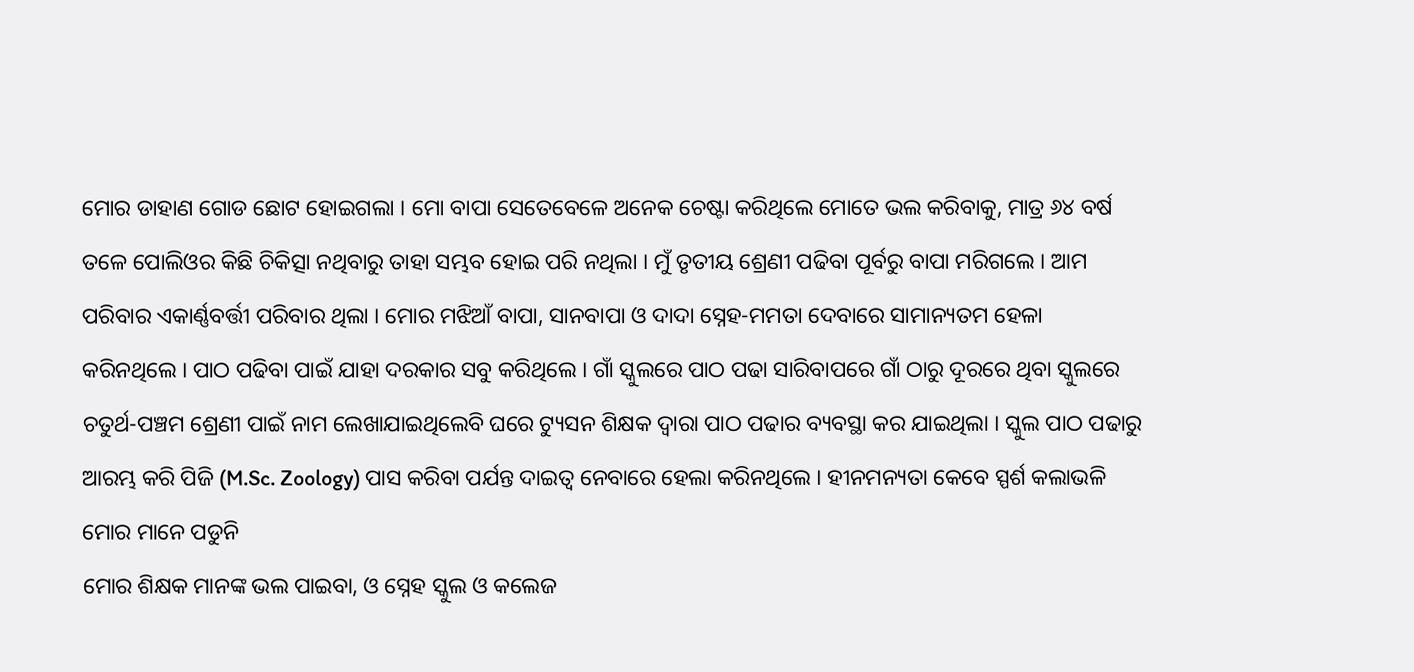ମୋର ଡାହାଣ ଗୋଡ ଛୋଟ ହୋଇଗଲା । ମୋ ବାପା ସେତେବେଳେ ଅନେକ ଚେଷ୍ଟା କରିଥିଲେ ମୋତେ ଭଲ କରିବାକୁ, ମାତ୍ର ୬୪ ବର୍ଷ ତଳେ ପୋଲିଓର କିଛି ଚିକିତ୍ସା ନଥିବାରୁ ତାହା ସମ୍ଭବ ହୋଇ ପରି ନଥିଲା । ମୁଁ ତୃତୀୟ ଶ୍ରେଣୀ ପଢିବା ପୂର୍ବରୁ ବାପା ମରିଗଲେ । ଆମ ପରିବାର ଏକାର୍ଣ୍ଣବର୍ତ୍ତୀ ପରିବାର ଥିଲା । ମୋର ମଝିଆଁ ବାପା, ସାନବାପା ଓ ଦାଦା ସ୍ନେହ-ମମତା ଦେବାରେ ସାମାନ୍ୟତମ ହେଳା କରିନଥିଲେ । ପାଠ ପଢିବା ପାଇଁ ଯାହା ଦରକାର ସବୁ କରିଥିଲେ । ଗାଁ ସ୍କୁଲରେ ପାଠ ପଢା ସାରିବାପରେ ଗାଁ ଠାରୁ ଦୂରରେ ଥିବା ସ୍କୁଲରେ ଚତୁର୍ଥ-ପଞ୍ଚମ ଶ୍ରେଣୀ ପାଇଁ ନାମ ଲେଖାଯାଇଥିଲେବି ଘରେ ଟ୍ୟୁସନ ଶିକ୍ଷକ ଦ୍ଵାରା ପାଠ ପଢାର ବ୍ୟବସ୍ଥା କର ଯାଇଥିଲା । ସ୍କୁଲ ପାଠ ପଢାରୁ ଆରମ୍ଭ କରି ପିଜି (M.Sc. Zoology) ପାସ କରିବା ପର୍ଯନ୍ତ ଦାଇତ୍ଵ ନେବାରେ ହେଲା କରିନଥିଲେ । ହୀନମନ୍ୟତା କେବେ ସ୍ପର୍ଶ କଲାଭଳି ମୋର ମାନେ ପଡୁନି
ମୋର ଶିକ୍ଷକ ମାନଙ୍କ ଭଲ ପାଇବା, ଓ ସ୍ନେହ ସ୍କୁଲ ଓ କଲେଜ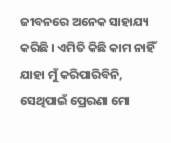ଜୀବନରେ ଅନେକ ସାହାଯ୍ୟ କରିଛି । ଏମିତି କିଛି କାମ ନାହିଁ ଯାହା ମୁଁ କରିପାରିବିନି, ସେଥିପାଇଁ ପ୍ରେରଣା ମୋ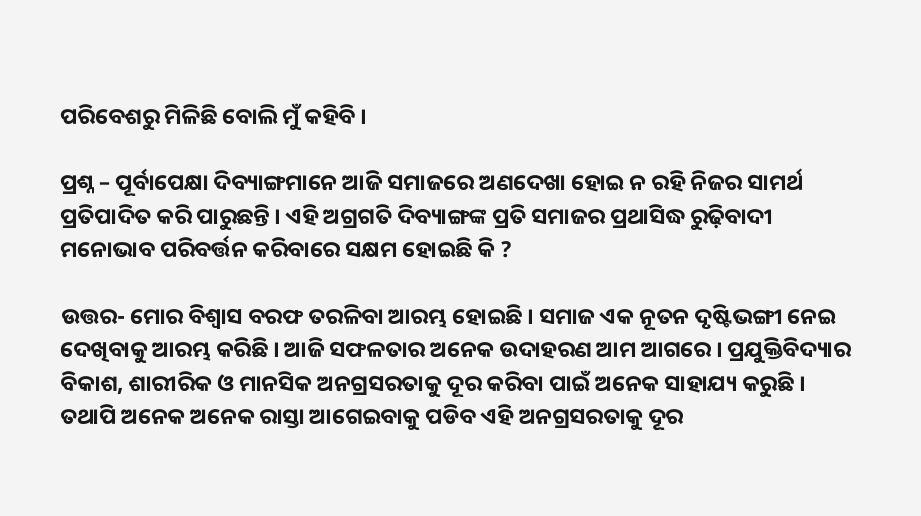ପରିବେଶରୁ ମିଳିଛି ବୋଲି ମୁଁ କହିବି ।

ପ୍ରଶ୍ନ – ପୂର୍ବାପେକ୍ଷା ଦିବ୍ୟାଙ୍ଗମାନେ ଆଜି ସମାଜରେ ଅଣଦେଖା ହୋଇ ନ ରହି ନିଜର ସାମର୍ଥ ପ୍ରତିପାଦିତ କରି ପାରୁଛନ୍ତି । ଏହି ଅଗ୍ରଗତି ଦିବ୍ୟାଙ୍ଗଙ୍କ ପ୍ରତି ସମାଜର ପ୍ରଥାସିଦ୍ଧ ରୁଢ଼ିବାଦୀ ମନୋଭାବ ପରିବର୍ତ୍ତନ କରିବାରେ ସକ୍ଷମ ହୋଇଛି କି ?

ଉତ୍ତର- ମୋର ବିଶ୍ଵାସ ବରଫ ତରଳିବା ଆରମ୍ଭ ହୋଇଛି । ସମାଜ ଏକ ନୂତନ ଦୃଷ୍ଟିଭଙ୍ଗୀ ନେଇ ଦେଖିବାକୁ ଆରମ୍ଭ କରିଛି । ଆଜି ସଫଳତାର ଅନେକ ଉଦାହରଣ ଆମ ଆଗରେ । ପ୍ରଯୁକ୍ତିବିଦ୍ୟାର ବିକାଶ, ଶାରୀରିକ ଓ ମାନସିକ ଅନଗ୍ରସରତାକୁ ଦୂର କରିବା ପାଇଁ ଅନେକ ସାହାଯ୍ୟ କରୁଛି । ତଥାପି ଅନେକ ଅନେକ ରାସ୍ତା ଆଗେଇବାକୁ ପଡିବ ଏହି ଅନଗ୍ରସରତାକୁ ଦୂର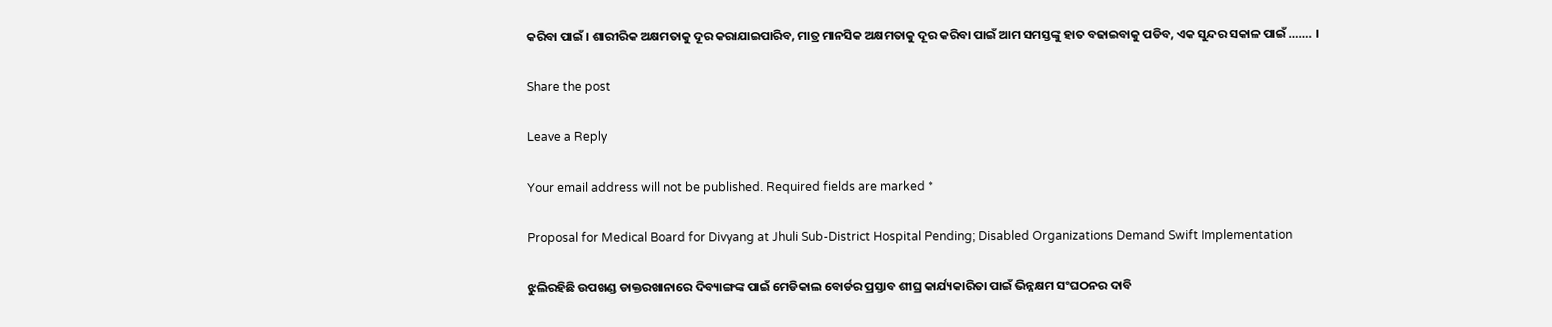କରିବା ପାଇଁ । ଶାରୀରିକ ଅକ୍ଷମତାକୁ ଦୂର କରାଯାଇପାରିବ, ମାତ୍ର ମାନସିକ ଅକ୍ଷମତାକୁ ଦୂର କରିବା ପାଇଁ ଆମ ସମସ୍ତଙ୍କୁ ହାତ ବଢାଇବାକୁ ପଡିବ, ଏକ ସୁନ୍ଦର ସକାଳ ପାଇଁ ……. ।

Share the post

Leave a Reply

Your email address will not be published. Required fields are marked *

Proposal for Medical Board for Divyang at Jhuli Sub-District Hospital Pending; Disabled Organizations Demand Swift Implementation

ଝୁଲିରହିଛି ଉପଖଣ୍ଡ ଡାକ୍ତରଖାନାରେ ଦିବ୍ୟାଙ୍ଗଙ୍କ ପାଇଁ ମେଡିକାଲ ବୋର୍ଡର ପ୍ରସ୍ତାବ ଶୀଘ୍ର କାର୍ଯ୍ୟକାରିତା ପାଇଁ ଭିନ୍ନକ୍ଷମ ସଂଘଠନର ଦାବି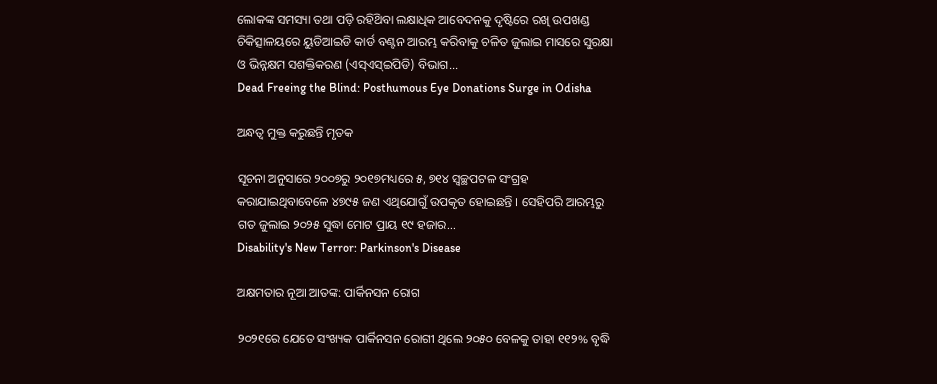ଲୋକଙ୍କ ସମସ୍ୟା ତଥା ପଡ଼ି ରହିଥ‌ିବା ଲକ୍ଷାଧିକ ଆବେଦନକୁ ଦୃଷ୍ଟିରେ ରଖି ଉପଖଣ୍ଡ ଚିକିତ୍ସାଳୟରେ ୟୁଡିଆଇଡି କାର୍ଡ ବଣ୍ଟନ ଆରମ୍ଭ କରିବାକୁ ଚଳିତ ଜୁଲାଇ ମାସରେ ସୁରକ୍ଷା ଓ ଭିନ୍ନକ୍ଷମ ସଶକ୍ତିକରଣ ‌(ଏସ୍ଏସ୍‌ଇପିଡି) ବିଭାଗ...
Dead Freeing the Blind: Posthumous Eye Donations Surge in Odisha

ଅନ୍ଧତ୍ୱ ମୁକ୍ତ କରୁଛନ୍ତି ମୃତକ

ସୂଚନା ଅନୁସାରେ ୨୦୦୭ରୁ ୨୦୧୭ମଧ୍ୟରେ ୫, ୭୧୪ ସ୍ଵଚ୍ଛପଟଳ ସଂଗ୍ରହ କରାଯାଇଥିବାବେଳେ ୪୭୯୫ ଜଣ ଏଥିଯୋଗୁଁ ଉପକୃତ ହୋଇଛନ୍ତି । ସେହିପରି ଆରମ୍ଭରୁ ଗତ ଜୁଲାଇ ୨୦୨୫ ସୁଦ୍ଧା ମୋଟ ପ୍ରାୟ ୧୯ ହଜାର...
Disability's New Terror: Parkinson's Disease

ଅକ୍ଷମତାର ନୂଆ ଆତଙ୍କ: ପାର୍କିନସନ ରୋଗ

୨୦୨୧ରେ ଯେତେ ସଂଖ୍ୟକ ପାର୍କିନସନ ରୋଗୀ ଥିଲେ ୨୦୫୦ ବେଳକୁ ତାହା ୧୧୨% ବୃଦ୍ଧି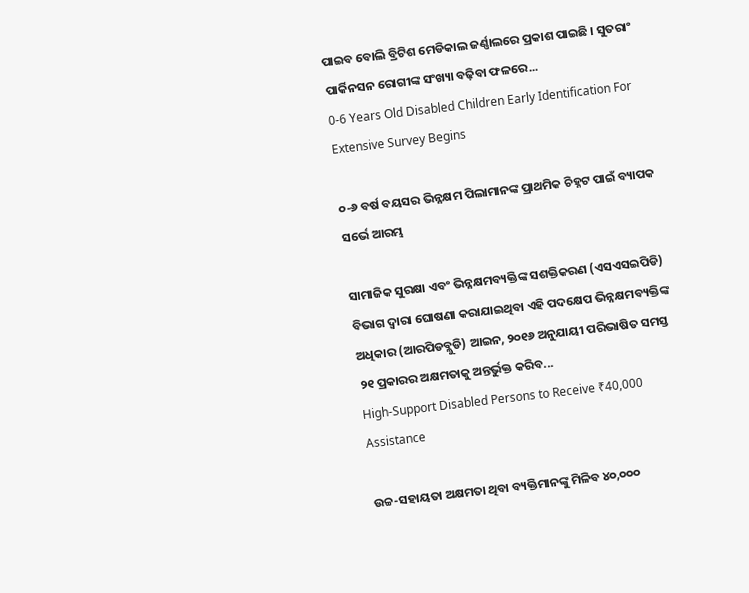ପାଇବ ବୋଲି ବ୍ରିଟିଶ ମେଡିକାଲ ଜର୍ଣ୍ଣାଲରେ ପ୍ରକାଶ ପାଇଛି । ସୁତରାଂ ପାର୍କିନସନ ରୋଗୀଙ୍କ ସଂଖ୍ୟା ବଢ଼ିବା ଫଳରେ...
0-6 Years Old Disabled Children Early Identification For Extensive Survey Begins

୦-୬ ବର୍ଷ ବୟସର ଭିନ୍ନକ୍ଷମ ପିଲାମାନଙ୍କ ପ୍ରାଥମିକ ଚିହ୍ନଟ ପାଇଁ ବ୍ୟାପକ ସର୍ଭେ ଆରମ୍ଭ

ସାମାଜିକ ସୁରକ୍ଷା ଏବଂ ଭିନ୍ନକ୍ଷମବ୍ୟକ୍ତିଙ୍କ ସଶକ୍ତିକରଣ (ଏସଏସଇପିଡି) ବିଭାଗ ଦ୍ଵାରା ଘୋଷଣା କରାଯାଇଥିବା ଏହି ପଦକ୍ଷେପ ଭିନ୍ନକ୍ଷମବ୍ୟକ୍ତିଙ୍କ ଅଧିକାର (ଆରପିଡବ୍ଲୁଡି) ଆଇନ, ୨୦୧୬ ଅନୁଯାୟୀ ପରିଭାଷିତ ସମସ୍ତ ୨୧ ପ୍ରକାରର ଅକ୍ଷମତାକୁ ଅନ୍ତର୍ଭୁକ୍ତ କରିବ...
High-Support Disabled Persons to Receive ₹40,000 Assistance

ଉଚ୍ଚ-ସହାୟତା ଅକ୍ଷମତା ଥିବା ବ୍ୟକ୍ତିମାନଙ୍କୁ ମିଳିବ ୪୦,୦୦୦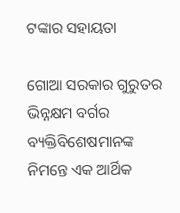ଟଙ୍କାର ସହାୟତା

ଗୋଆ ସରକାର ଗୁରୁତର ଭିନ୍ନକ୍ଷମ ବର୍ଗର ବ୍ୟକ୍ତିବିଶେଷମାନଙ୍କ ନିମନ୍ତେ ଏକ ଆର୍ଥିକ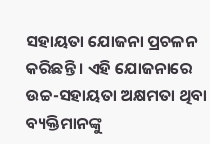ସହାୟତା ଯୋଜନା ପ୍ରଚଳନ କରିଛନ୍ତି । ଏହି ଯୋଜନାରେ ଉଚ୍ଚ-ସହାୟତା ଅକ୍ଷମତା ଥିବା ବ୍ୟକ୍ତିମାନଙ୍କୁ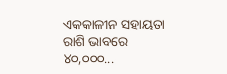ଏକକାଳୀନ ସହାୟତା ରାଶି ଭାବରେ ୪୦,୦୦୦...